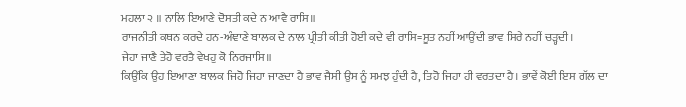ਮਹਲਾ ੨ ॥ ਨਾਲਿ ਇਆਣੇ ਦੋਸਤੀ ਕਦੇ ਨ ਆਵੈ ਰਾਸਿ॥
ਰਾਜਨੀਤੀ ਕਥਨ ਕਰਦੇ ਹਨ-ਅੰਞਾਣੇ ਬਾਲਕ ਦੇ ਨਾਲ ਪ੍ਰੀਤੀ ਕੀਤੀ ਹੋਈ ਕਦੇ ਵੀ ਰਾਸਿ=ਸੂਤ ਨਹੀਂ ਆਉਂਦੀ ਭਾਵ ਸਿਰੇ ਨਹੀਂ ਚੜ੍ਹਦੀ।
ਜੇਹਾ ਜਾਣੈ ਤੇਹੋ ਵਰਤੈ ਵੇਖਹੁ ਕੋ ਨਿਰਜਾਸਿ॥
ਕਿਉਂਕਿ ਉਹ ਇਆਣਾ ਬਾਲਕ ਜਿਹੋ ਜਿਹਾ ਜਾਣਦਾ ਹੈ ਭਾਵ ਜੈਸੀ ਉਸ ਨੂੰ ਸਮਝ ਹੁੰਦੀ ਹੈ, ਤਿਹੋ ਜਿਹਾ ਹੀ ਵਰਤਦਾ ਹੈ। ਭਾਵੇਂ ਕੋਈ ਇਸ ਗੱਲ ਦਾ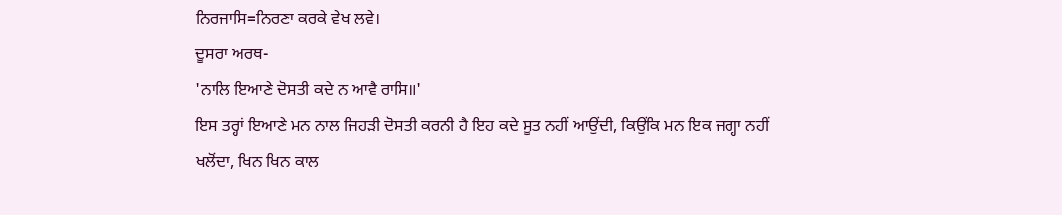ਨਿਰਜਾਸਿ=ਨਿਰਣਾ ਕਰਕੇ ਵੇਖ ਲਵੇ।
ਦੂਸਰਾ ਅਰਥ-
'ਨਾਲਿ ਇਆਣੇ ਦੋਸਤੀ ਕਦੇ ਨ ਆਵੈ ਰਾਸਿ॥'
ਇਸ ਤਰ੍ਹਾਂ ਇਆਣੇ ਮਨ ਨਾਲ ਜਿਹੜੀ ਦੋਸਤੀ ਕਰਨੀ ਹੈ ਇਹ ਕਦੇ ਸੂਤ ਨਹੀਂ ਆਉਂਦੀ, ਕਿਉਂਕਿ ਮਨ ਇਕ ਜਗ੍ਹਾ ਨਹੀਂ ਖਲੋਂਦਾ, ਖਿਨ ਖਿਨ ਕਾਲ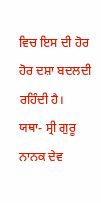ਵਿਚ ਇਸ ਦੀ ਹੋਰ ਹੋਰ ਦਸ਼ਾ ਬਦਲਦੀ ਰਹਿੰਦੀ ਹੈ।
ਯਥਾ- ਸ੍ਰੀ ਗੁਰੂ ਨਾਨਕ ਦੇਵ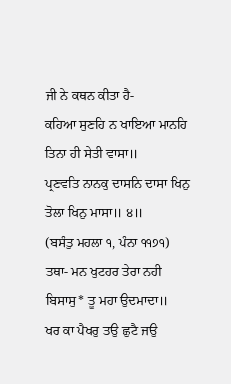ਜੀ ਨੇ ਕਥਨ ਕੀਤਾ ਹੈ-
ਕਹਿਆ ਸੁਣਹਿ ਨ ਖਾਇਆ ਮਾਨਹਿ ਤਿਨਾ ਹੀ ਸੇਤੀ ਵਾਸਾ॥
ਪ੍ਰਣਵਤਿ ਨਾਨਕੁ ਦਾਸਨਿ ਦਾਸਾ ਖਿਨੁ ਤੋਲਾ ਖਿਨੁ ਮਾਸਾ॥ ੪॥
(ਬਸੰਤੁ ਮਹਲਾ ੧, ਪੰਨਾ ੧੧੭੧)
ਤਥਾ- ਮਨ ਖੁਟਹਰ ਤੇਰਾ ਨਹੀ ਬਿਸਾਸੁ* ਤੂ ਮਹਾ ਉਦਮਾਦਾ॥
ਖਰ ਕਾ ਪੈਖਰੁ ਤਉ ਛੁਟੈ ਜਉ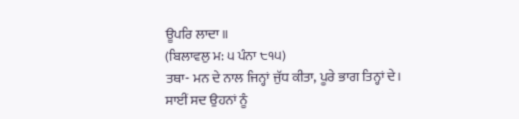ਊਪਰਿ ਲਾਦਾ॥
(ਬਿਲਾਵਲੁ ਮ: ੫ ਪੰਨਾ ੮੧੫)
ਤਥਾ- ਮਨ ਦੇ ਨਾਲ ਜਿਨ੍ਹਾਂ ਜੁੱਧ ਕੀਤਾ, ਪੂਰੇ ਭਾਗ ਤਿਨ੍ਹਾਂ ਦੇ।
ਸਾਈਂ ਸਦ ਉਹਨਾਂ ਨੂੰ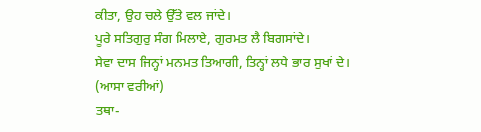ਕੀਤਾ, ਉਹ ਚਲੇ ਉੱਤੇ ਵਲ ਜਾਂਦੇ।
ਪੂਰੇ ਸਤਿਗੁਰੁ ਸੰਗ ਮਿਲਾਏ, ਗੁਰਮਤ ਲੈ ਬਿਗਸਾਂਦੇ।
ਸੇਵਾ ਦਾਸ ਜਿਨ੍ਹਾਂ ਮਨਮਤ ਤਿਆਗੀ, ਤਿਨ੍ਹਾਂ ਲਧੇ ਭਾਰ ਸੁਖਾਂ ਦੇ।
(ਆਸਾ ਵਰੀਆਂ)
ਤਥਾ-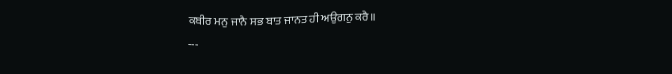ਕਬੀਰ ਮਨੁ ਜਾਨੈ ਸਭ ਬਾਤ ਜਾਨਤ ਹੀ ਅਉਗਨੁ ਕਰੈ॥
---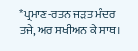*ਪ੍ਰਮਾਣ-ਰਤਨ ਜੜਤ ਮੰਦਰ ਤਜੇ, ਅਰ ਸਖੀਅਨ ਕੇ ਸਾਥ।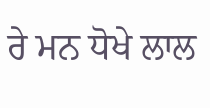ਰੇ ਮਨ ਧੋਖੇ ਲਾਲ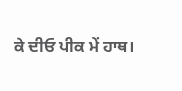ਕੇ ਦੀਓ ਪੀਕ ਮੇਂ ਹਾਥ।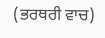(ਭਰਥਰੀ ਵਾਚ)